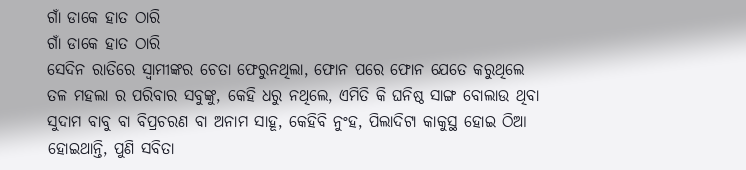ଗାଁ ଡାକେ ହାତ ଠାରି
ଗାଁ ଡାକେ ହାତ ଠାରି
ସେଦିନ ରାତିରେ ସ୍ୱାମୀଙ୍କର ଚେତା ଫେରୁନଥିଲା, ଫୋନ ପରେ ଫୋନ ଯେତେ କରୁଥିଲେ ତଳ ମହଲା ର ପରିବାର ସବୁଙ୍କୁ, କେହି ଧରୁ ନଥିଲେ, ଏମିତି କି ଘନିଷ୍ଠ ସାଙ୍ଗ ବୋଲାଉ ଥିବା ସୁଦାମ ବାବୁ ବା ବିପ୍ରଚରଣ ବା ଅନାମ ସାହୂ, କେହିବି ନୁଂହ, ପିଲାଦିଟା କାକୁସ୍ଥ ହୋଇ ଠିଆ ହୋଇଥାନ୍ତି, ପୁଣି ସବିତା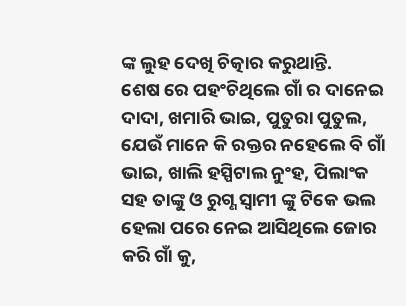ଙ୍କ ଲୁହ ଦେଖି ଚିତ୍କାର କରୁଥାନ୍ତି.
ଶେଷ ରେ ପହଂଚିଥିଲେ ଗାଁ ର ଦାନେଇ ଦାଦା, ଖମାରି ଭାଇ, ପୁତୁରା ପୁତୁଲ, ଯେଉଁ ମାନେ କି ରକ୍ତର ନହେଲେ ବି ଗାଁ ଭାଇ, ଖାଲି ହସ୍ପିଟାଲ ନୁଂହ, ପିଲାଂକ ସହ ତାଙ୍କୁ ଓ ରୁଗ୍ଣ ସ୍ୱାମୀ ଙ୍କୁ ଟିକେ ଭଲ ହେଲା ପରେ ନେଇ ଆସିଥିଲେ ଜୋର କରି ଗାଁ କୁ,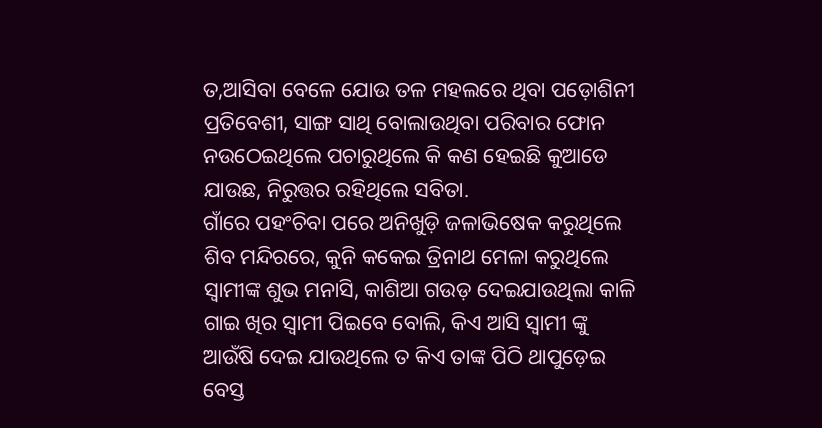ତ,ଆସିବା ବେଳେ ଯୋଉ ତଳ ମହଲରେ ଥିବା ପଡ଼ୋଶିନୀ ପ୍ରତିବେଶୀ, ସାଙ୍ଗ ସାଥି ବୋଲାଉଥିବା ପରିବାର ଫୋନ ନଉଠେଇଥିଲେ ପଚାରୁଥିଲେ କି କଣ ହେଇଛି କୁଆଡେ ଯାଉଛ, ନିରୁତ୍ତର ରହିଥିଲେ ସବିତା.
ଗାଁରେ ପହଂଚିବା ପରେ ଅନିଖୁଡ଼ି ଜଳାଭିଷେକ କରୁଥିଲେ ଶିବ ମନ୍ଦିରରେ, କୁନି କକେଇ ତ୍ରିନାଥ ମେଳା କରୁଥିଲେ ସ୍ବାମୀଙ୍କ ଶୁଭ ମନାସି, କାଶିଆ ଗଉଡ଼ ଦେଇଯାଉଥିଲା କାଳି ଗାଇ ଖିର ସ୍ୱାମୀ ପିଇବେ ବୋଲି, କିଏ ଆସି ସ୍ୱାମୀ ଙ୍କୁ ଆଉଁଷି ଦେଇ ଯାଉଥିଲେ ତ କିଏ ତାଙ୍କ ପିଠି ଥାପୁଡ଼େଇ ବେସ୍ତ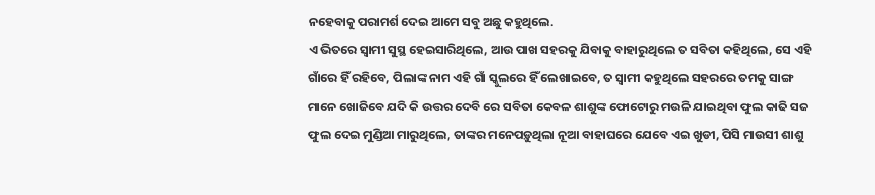ନହେବାକୁ ପରାମର୍ଶ ଦେଇ ଆମେ ସବୁ ଅଛୁ କହୁଥିଲେ.
ଏ ଭିତରେ ସ୍ୱାମୀ ସୁସ୍ଥ ହେଇସାରିଥିଲେ, ଆଉ ପାଖ ସହରକୁ ଯିବାକୁ ବାହାରୁଥିଲେ ତ ସବିତା କହିଥିଲେ, ସେ ଏହି ଗାଁରେ ହିଁ ରହିବେ, ପିଲାଙ୍କ ନାମ ଏହି ଗାଁ ସ୍କୁଲରେ ହିଁ ଲେଖାଇବେ, ତ ସ୍ୱାମୀ କହୁଥିଲେ ସହରରେ ତମକୁ ସାଙ୍ଗ ମାନେ ଖୋଜିବେ ଯଦି କି ଉତ୍ତର ଦେବି ରେ ସବିତା କେବଳ ଶାଶୁଙ୍କ ଫୋଟୋରୁ ମଉଳି ଯାଇଥିବା ଫୁଲ କାଢି ସଜ ଫୁଲ ଦେଇ ମୁଣ୍ଡିଆ ମାରୁଥିଲେ, ତାଙ୍କର ମନେପଡ଼ୁଥିଲା ନୂଆ ବାହାଘରେ ଯେବେ ଏଇ ଖୁଡୀ, ପିସି ମାଉସୀ ଶାଶୁ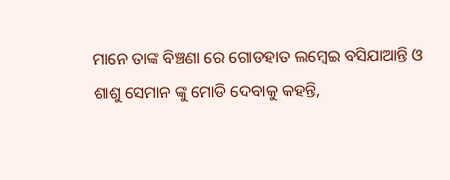ମାନେ ତାଙ୍କ ବିଞ୍ଚଣା ରେ ଗୋଡହାତ ଲମ୍ବେଇ ବସିଯାଆନ୍ତି ଓ ଶାଶୁ ସେମାନ ଙ୍କୁ ମୋଡି ଦେବାକୁ କହନ୍ତି,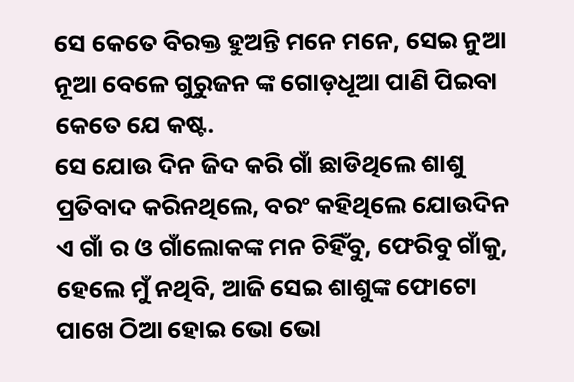ସେ କେତେ ବିରକ୍ତ ହୁଅନ୍ତି ମନେ ମନେ, ସେଇ ନୁଆ ନୂଆ ବେଳେ ଗୁରୁଜନ ଙ୍କ ଗୋଡ଼ଧୂଆ ପାଣି ପିଇବା କେତେ ଯେ କଷ୍ଟ.
ସେ ଯୋଉ ଦିନ ଜିଦ କରି ଗାଁ ଛାଡିଥିଲେ ଶାଶୁ ପ୍ରତିବାଦ କରିନଥିଲେ, ବରଂ କହିଥିଲେ ଯୋଉଦିନ ଏ ଗାଁ ର ଓ ଗାଁଲୋକଙ୍କ ମନ ଚିହିଁବୁ, ଫେରିବୁ ଗାଁକୁ, ହେଲେ ମୁଁ ନଥିବି, ଆଜି ସେଇ ଶାଶୁଙ୍କ ଫୋଟୋ ପାଖେ ଠିଆ ହୋଇ ଭୋ ଭୋ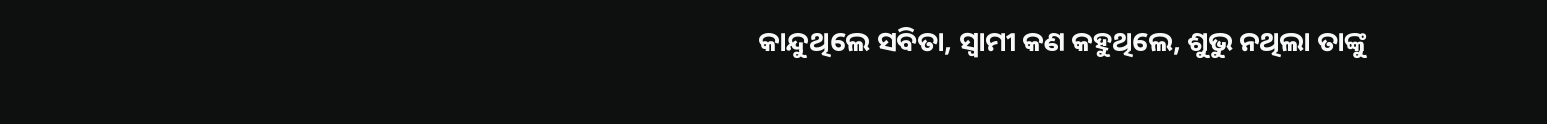କାନ୍ଦୁଥିଲେ ସବିତା, ସ୍ୱାମୀ କଣ କହୁଥିଲେ, ଶୁଭୁ ନଥିଲା ତାଙ୍କୁ